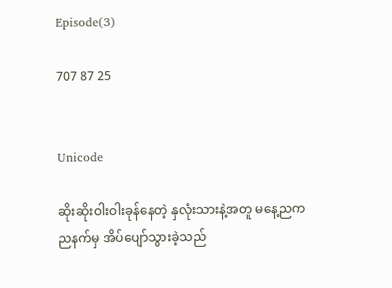Episode(3)

707 87 25


Unicode

ဆိုးဆိုးဝါးဝါးခုန်နေတဲ့ နှလုံးသားနဲ့အတူ မနေ့ညက ညနက်မှ အိပ်ပျော်သွားခဲ့သည်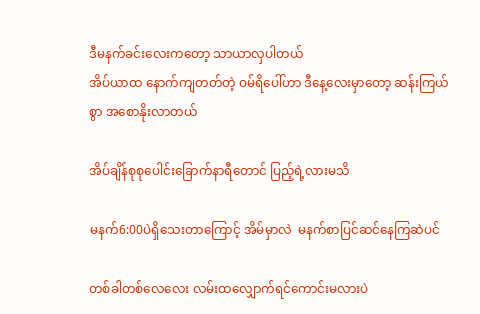ဒီမနက်ခင်းလေးကတော့ သာယာလှပါတယ်
အိပ်ယာထ နောက်ကျတတ်တဲ့ ဝမ်ရိပေါ်ဟာ ဒီနေ့လေးမှာတော့ ဆန်းကြယ်စွာ အစောနိုးလာတယ်

အိပ်ချိန်စုစုပေါင်းခြောက်နာရီတောင် ပြည့်ရဲ့လားမသိ

မနက်6:00ပဲရှိသေးတာကြောင့် အိမ်မှာလဲ  မနက်စာပြင်ဆင်နေကြဆဲပင်

တစ်ခါတစ်လေလေး လမ်းထလျှောက်ရင်ကောင်းမလားပဲ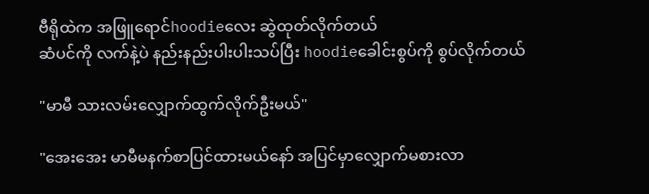ဗီရိုထဲက အဖြူရောင်hoodieလေး ဆွဲထုတ်လိုက်တယ်
ဆံပင်ကို လက်နဲ့ပဲ နည်းနည်းပါးပါးသပ်ပြီး hoodieခေါင်းစွပ်ကို စွပ်လိုက်တယ်

"မာမီ သားလမ်းလျှောက်ထွက်လိုက်ဦးမယ်"

"အေးအေး မာမီမနက်စာပြင်ထားမယ်နော် အပြင်မှာလျှောက်မစားလာ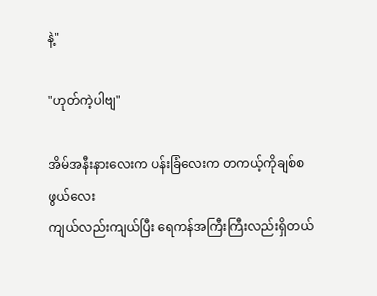နဲ့"

"ဟုတ်ကဲ့ပါဗျ"

အိမ်အနီးနားလေးက ပန်းခြံလေးက တကယ့်ကိုချစ်စဖွယ်လေး
ကျယ်လည်းကျယ်ပြီး ရေကန်အကြီးကြီးလည်းရှိတယ်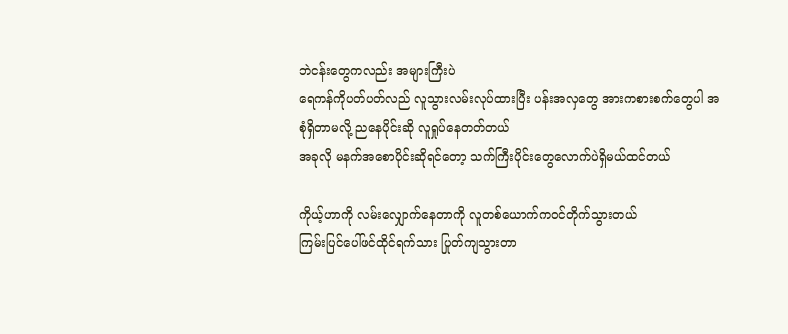ဘဲငန်းတွေကလည်း အများကြီးပဲ
ရေကန်ကိုပတ်ပတ်လည် လူသွားလမ်းလုပ်ထားပြီး ပန်းအလှတွေ အားကစားစက်တွေပါ အစုံရှိတာမလို့ ညနေပိုင်းဆို လူရှုပ်နေတတ်တယ်
အခုလို မနက်အစောပိုင်းဆိုရင်တော့ သက်ကြီးပိုင်းတွေလောက်ပဲရှိမယ်ထင်တယ်

ကိုယ့်ဟာကို လမ်းလျှောက်နေတာကို လူတစ်ယောက်ကဝင်တိုက်သွားတယ်
ကြမ်းပြင်ပေါ်ဖင်ထိုင်ရက်သား ပြုတ်ကျသွားတာ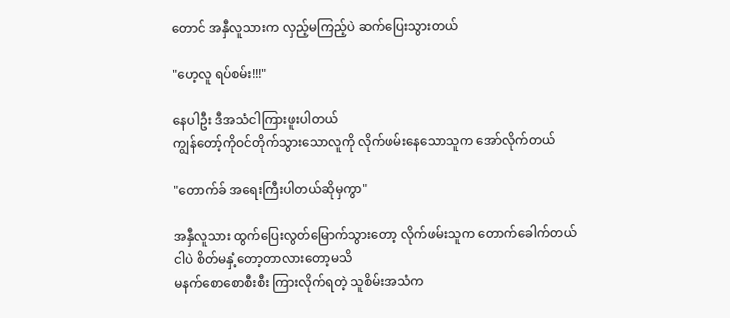တောင် အနှီလူသားက လှည့်မကြည့်ပဲ ဆက်ပြေးသွားတယ်

"ဟေ့လူ ရပ်စမ်း!!!"

နေပါဦး ဒီအသံငါကြားဖူးပါတယ်
ကျွန်တော့်ကိုဝင်တိုက်သွားသောလူကို လိုက်ဖမ်းနေသောသူက အော်လိုက်တယ်

"တောက်ခ် အရေးကြီးပါတယ်ဆိုမှကွာ"

အနှီလူသား ထွက်ပြေးလွတ်မြောက်သွားတော့ လိုက်ဖမ်းသူက တောက်ခေါက်တယ်
ငါပဲ စိတ်မနှံ့တော့တာလားတော့မသိ
မနက်စောစောစီးစီး ကြားလိုက်ရတဲ့ သူစိမ်းအသံက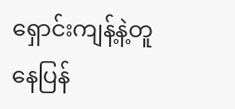ရှောင်းကျန့်နဲ့တူနေပြန်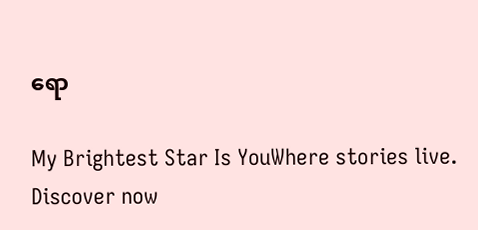ရော

My Brightest Star Is YouWhere stories live. Discover now